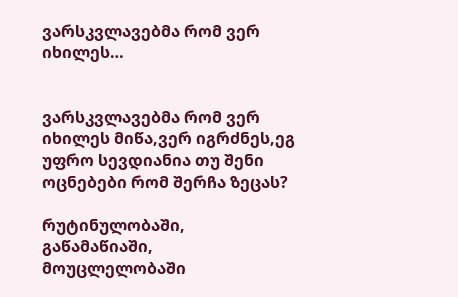ვარსკვლავებმა რომ ვერ იხილეს…


ვარსკვლავებმა რომ ვერ იხილეს მიწა,ვერ იგრძნეს,ეგ უფრო სევდიანია თუ შენი ოცნებები რომ შერჩა ზეცას?

რუტინულობაში,
გაწამაწიაში,
მოუცლელობაში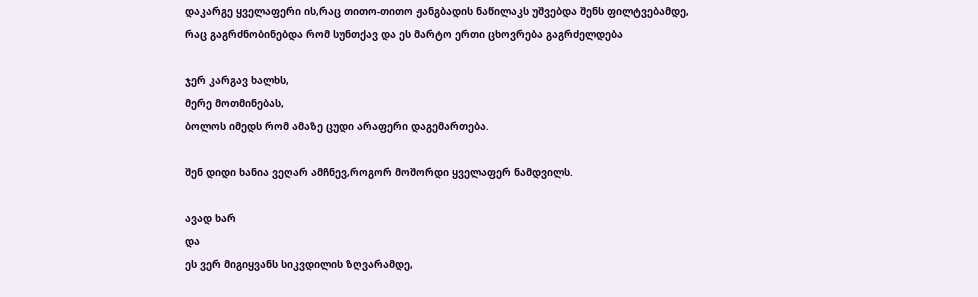დაკარგე ყველაფერი ის,რაც თითო-თითო ჟანგბადის ნაწილაკს უშვებდა შენს ფილტვებამდე,
რაც გაგრძნობინებდა რომ სუნთქავ და ეს მარტო ერთი ცხოვრება გაგრძელდება

ჯერ კარგავ ხალხს,
მერე მოთმინებას,
ბოლოს იმედს რომ ამაზე ცუდი არაფერი დაგემართება.

შენ დიდი ხანია ვეღარ ამჩნევ,როგორ მოშორდი ყველაფერ ნამდვილს.

ავად ხარ
და
ეს ვერ მიგიყვანს სიკვდილის ზღვარამდე,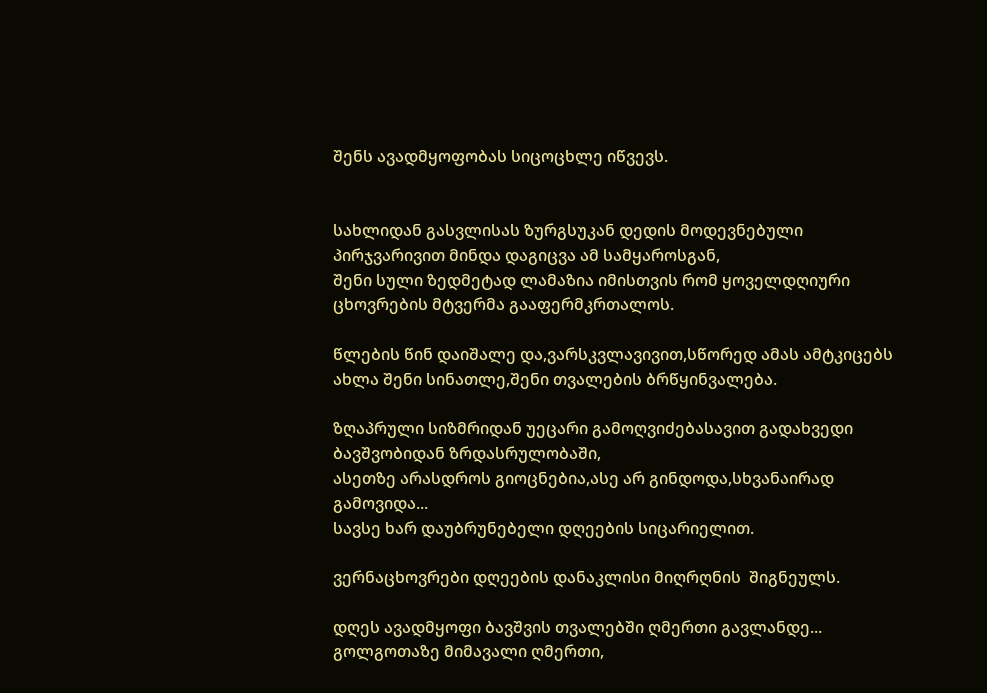შენს ავადმყოფობას სიცოცხლე იწვევს.


სახლიდან გასვლისას ზურგსუკან დედის მოდევნებული პირჯვარივით მინდა დაგიცვა ამ სამყაროსგან,
შენი სული ზედმეტად ლამაზია იმისთვის რომ ყოველდღიური ცხოვრების მტვერმა გააფერმკრთალოს.

წლების წინ დაიშალე და,ვარსკვლავივით,სწორედ ამას ამტკიცებს ახლა შენი სინათლე,შენი თვალების ბრწყინვალება.

ზღაპრული სიზმრიდან უეცარი გამოღვიძებასავით გადახვედი ბავშვობიდან ზრდასრულობაში,
ასეთზე არასდროს გიოცნებია,ასე არ გინდოდა,სხვანაირად გამოვიდა...
სავსე ხარ დაუბრუნებელი დღეების სიცარიელით.

ვერნაცხოვრები დღეების დანაკლისი მიღრღნის  შიგნეულს.

დღეს ავადმყოფი ბავშვის თვალებში ღმერთი გავლანდე...
გოლგოთაზე მიმავალი ღმერთი,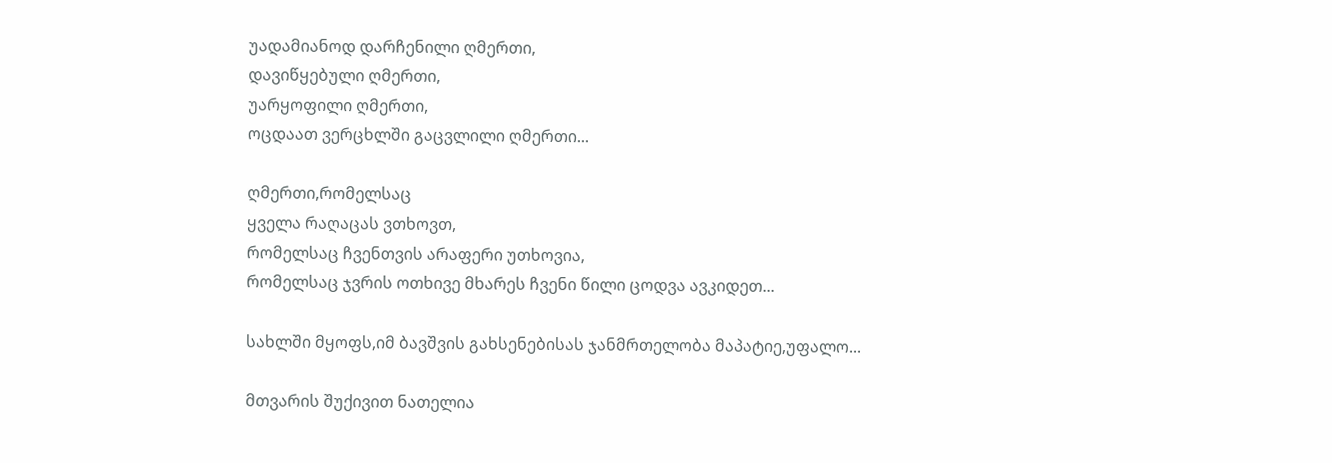უადამიანოდ დარჩენილი ღმერთი,
დავიწყებული ღმერთი,
უარყოფილი ღმერთი,
ოცდაათ ვერცხლში გაცვლილი ღმერთი...

ღმერთი,რომელსაც
ყველა რაღაცას ვთხოვთ,
რომელსაც ჩვენთვის არაფერი უთხოვია,
რომელსაც ჯვრის ოთხივე მხარეს ჩვენი წილი ცოდვა ავკიდეთ...

სახლში მყოფს,იმ ბავშვის გახსენებისას ჯანმრთელობა მაპატიე,უფალო...

მთვარის შუქივით ნათელია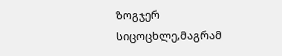ზოგჯერ სიცოცხლე,მაგრამ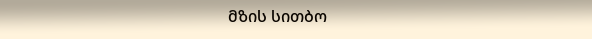მზის სითბო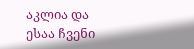აკლია და ესაა ჩვენი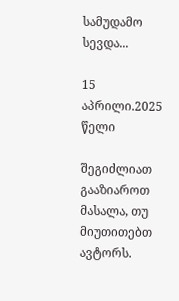სამუდამო სევდა...

15 აპრილი.2025 წელი

შეგიძლიათ გააზიაროთ მასალა, თუ მიუთითებთ ავტორს.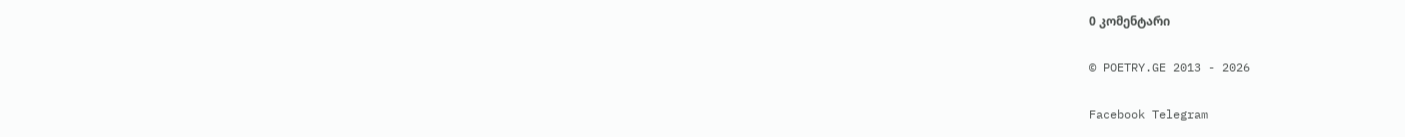0 კომენტარი

© POETRY.GE 2013 - 2026

Facebook Telegram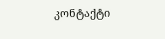კონტაქტი